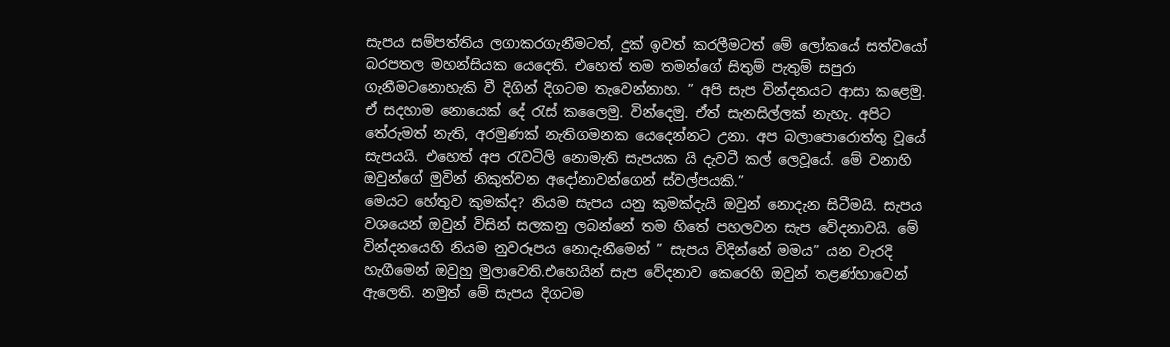සැපය සම්පත්තිය ලගාකරගැනීමටත්, දුක් ඉවත් කරලීමටත් මේ ලෝකයේ සත්වයෝ බරපතල මහන්සියක යෙදෙති. එහෙත් තම තමන්ගේ සිතුම් පැතුම් සපුරා ගැනීමටනොහැකි වී දිගින් දිගටම තැවෙන්නාහ. ” අපි සැප වින්දනයට ආසා කළෙමු. ඒ සදහාම නොයෙක් දේ රැස් කලෛමු. වින්දෙමු. ඒත් සැනසිල්ලක් නැහැ. අපිට තේරුමත් නැති, අරමුණක් නැතිගමනක යෙදෙන්නට උනා. අප බලාපොරොත්තු වූයේ සැපයයි. එහෙත් අප රැවටිලි නොමැති සැපයක යි දැවටී කල් ලෙවූයේ. මේ වනාහි ඔවුන්ගේ මුවින් නිකුත්වන අදෝනාවන්ගෙන් ස්වල්පයකි.”
මෙයට හේතුව කුමක්ද? නියම සැපය යනු කුමක්දැයි ඔවුන් නොදැන සිටීමයි. සැපය වශයෙන් ඔවුන් විසින් සලකනු ලබන්නේ තම හිතේ පහලවන සැප වේදනාවයි. මේ වින්දනයෙහි නියම නුවරූපය නොදැනීමෙන් ” සැපය විදින්නේ මමය” යන වැරදි හැගීමෙන් ඔවුහු මුලාවෙති.එහෙයින් සැප වේදනාව කෙරෙහි ඔවුන් තළණ්හාවෙන් ඇලෙති. නමුත් මේ සැපය දිගටම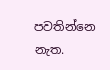පවතින්නෙ නැත.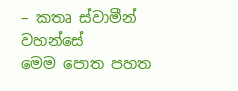– කතෘ ස්වාමීන් වහන්සේ
මෙම පොත පහත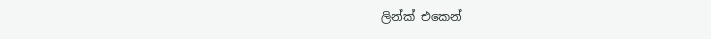ලින්ක් එකෙන්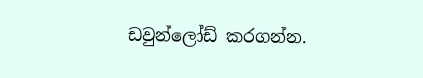ඩවුන්ලෝඩ් කරගන්න.